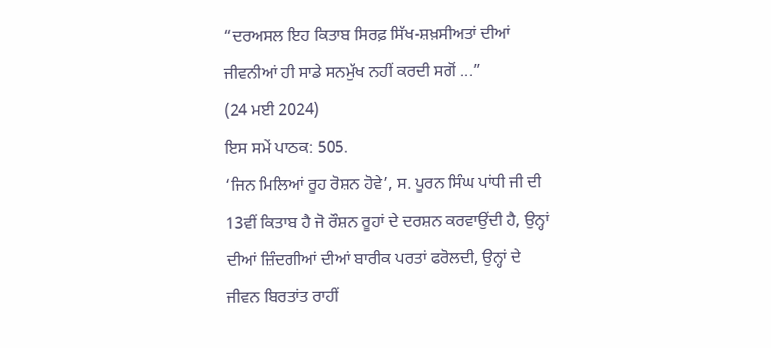“ਦਰਅਸਲ ਇਹ ਕਿਤਾਬ ਸਿਰਫ਼ ਸਿੱਖ-ਸ਼ਖ਼ਸੀਅਤਾਂ ਦੀਆਂ ਜੀਵਨੀਆਂ ਹੀ ਸਾਡੇ ਸਨਮੁੱਖ ਨਹੀਂ ਕਰਦੀ ਸਗੋਂ ...”
(24 ਮਈ 2024)
ਇਸ ਸਮੇਂ ਪਾਠਕ: 505.
‘ਜਿਨ ਮਿਲਿਆਂ ਰੂਹ ਰੋਸ਼ਨ ਹੋਵੇ’, ਸ. ਪੂਰਨ ਸਿੰਘ ਪਾਂਧੀ ਜੀ ਦੀ 13ਵੀਂ ਕਿਤਾਬ ਹੈ ਜੋ ਰੌਸ਼ਨ ਰੂਹਾਂ ਦੇ ਦਰਸ਼ਨ ਕਰਵਾਉਂਦੀ ਹੈ, ਉਨ੍ਹਾਂ ਦੀਆਂ ਜ਼ਿੰਦਗੀਆਂ ਦੀਆਂ ਬਾਰੀਕ ਪਰਤਾਂ ਫਰੋਲਦੀ, ਉਨ੍ਹਾਂ ਦੇ ਜੀਵਨ ਬਿਰਤਾਂਤ ਰਾਹੀਂ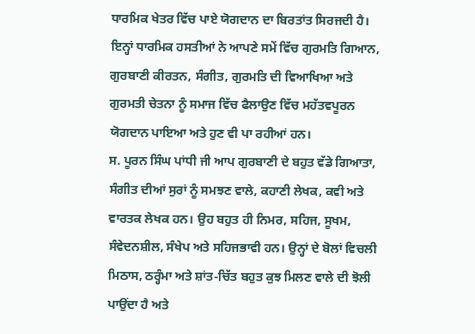ਧਾਰਮਿਕ ਖੇਤਰ ਵਿੱਚ ਪਾਏ ਯੋਗਦਾਨ ਦਾ ਬਿਰਤਾਂਤ ਸਿਰਜਦੀ ਹੈ। ਇਨ੍ਹਾਂ ਧਾਰਮਿਕ ਹਸਤੀਆਂ ਨੇ ਆਪਣੇ ਸਮੇਂ ਵਿੱਚ ਗੁਰਮਤਿ ਗਿਆਨ, ਗੁਰਬਾਣੀ ਕੀਰਤਨ, ਸੰਗੀਤ, ਗੁਰਮਤਿ ਦੀ ਵਿਆਖਿਆ ਅਤੇ ਗੁਰਮਤੀ ਚੇਤਨਾ ਨੂੰ ਸਮਾਜ ਵਿੱਚ ਫੈਲਾਉਣ ਵਿੱਚ ਮਹੱਤਵਪੂਰਨ ਯੋਗਦਾਨ ਪਾਇਆ ਅਤੇ ਹੁਣ ਵੀ ਪਾ ਰਹੀਆਂ ਹਨ।
ਸ. ਪੂਰਨ ਸਿੰਘ ਪਾਂਧੀ ਜੀ ਆਪ ਗੁਰਬਾਣੀ ਦੇ ਬਹੁਤ ਵੱਡੇ ਗਿਆਤਾ, ਸੰਗੀਤ ਦੀਆਂ ਸੁਰਾਂ ਨੂੰ ਸਮਝਣ ਵਾਲੇ, ਕਹਾਣੀ ਲੇਖਕ, ਕਵੀ ਅਤੇ ਵਾਰਤਕ ਲੇਖਕ ਹਨ। ਉਹ ਬਹੁਤ ਹੀ ਨਿਮਰ, ਸਹਿਜ, ਸੂਖਮ, ਸੰਵੇਦਨਸ਼ੀਲ, ਸੰਖੇਪ ਅਤੇ ਸਹਿਜਭਾਵੀ ਹਨ। ਉਨ੍ਹਾਂ ਦੇ ਬੋਲਾਂ ਵਿਚਲੀ ਮਿਠਾਸ, ਠਰ੍ਹੰਮਾ ਅਤੇ ਸ਼ਾਂਤ-ਚਿੱਤ ਬਹੁਤ ਕੁਝ ਮਿਲਣ ਵਾਲੇ ਦੀ ਝੋਲੀ ਪਾਉਂਦਾ ਹੈ ਅਤੇ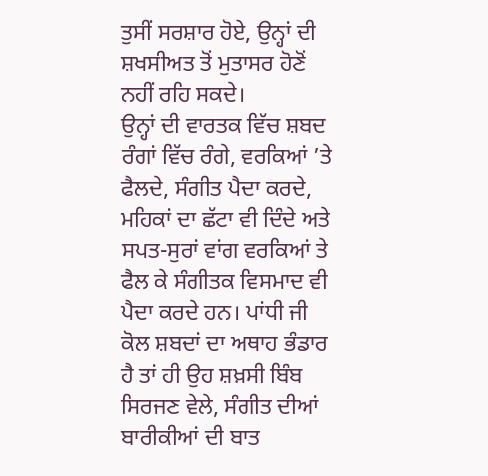ਤੁਸੀਂ ਸਰਸ਼ਾਰ ਹੋਏ, ਉਨ੍ਹਾਂ ਦੀ ਸ਼ਖਸੀਅਤ ਤੋਂ ਮੁਤਾਸਰ ਹੋਣੋਂ ਨਹੀਂ ਰਹਿ ਸਕਦੇ।
ਉਨ੍ਹਾਂ ਦੀ ਵਾਰਤਕ ਵਿੱਚ ਸ਼ਬਦ ਰੰਗਾਂ ਵਿੱਚ ਰੰਗੇ, ਵਰਕਿਆਂ ’ਤੇ ਫੈਲਦੇ, ਸੰਗੀਤ ਪੈਦਾ ਕਰਦੇ, ਮਹਿਕਾਂ ਦਾ ਛੱਟਾ ਵੀ ਦਿੰਦੇ ਅਤੇ ਸਪਤ-ਸੁਰਾਂ ਵਾਂਗ ਵਰਕਿਆਂ ਤੇ ਫੈਲ ਕੇ ਸੰਗੀਤਕ ਵਿਸਮਾਦ ਵੀ ਪੈਦਾ ਕਰਦੇ ਹਨ। ਪਾਂਧੀ ਜੀ ਕੋਲ ਸ਼ਬਦਾਂ ਦਾ ਅਥਾਹ ਭੰਡਾਰ ਹੈ ਤਾਂ ਹੀ ਉਹ ਸ਼ਖ਼ਸੀ ਬਿੰਬ ਸਿਰਜਣ ਵੇਲੇ, ਸੰਗੀਤ ਦੀਆਂ ਬਾਰੀਕੀਆਂ ਦੀ ਬਾਤ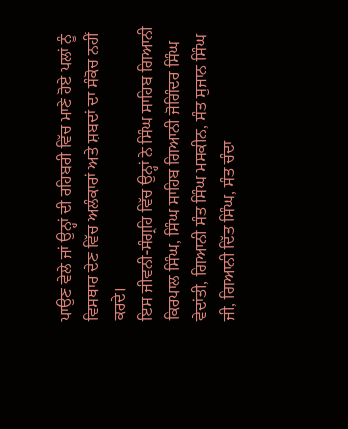ਪਾਉਣ ਵੇਲੇ ਜਾਂ ਉਨ੍ਹਾਂ ਦੀ ਰਹਿਬਰੀ ਵਿੱਚ ਮਾਣੇ ਹੋਏ ਪਲਾਂ ਨੂੰ ਵਿਸਥਾਰ ਦੇਣ ਵਿੱਚ ਅਲੰਕਾਰਾਂ ਅਤੇ ਸ਼ਬਦਾਂ ਦਾ ਸੰਕੋਚ ਨਹੀਂ ਕਰਦੇ।
ਇਸ ਜੀਵਨੀ-ਸੰਗ੍ਰਹਿ ਵਿੱਚ ਉਨ੍ਹਾਂ ਨੇ ਸਿੰਘ ਸਾਹਿਬ ਗਿਆਨੀ ਕਿਰਪਾਲ ਸਿੰਘ, ਸਿੰਘ ਸਾਹਿਬ ਗਿਆਨੀ ਜੋਗਿੰਦਰ ਸਿੰਘ ਵੇਦਾਂਤੀ, ਗਿਆਨੀ ਸੰਤ ਸਿੰਘ ਮਸਕੀਨ, ਸੰਤ ਸੁਜਾਨ ਸਿੰਘ ਜੀ, ਗਿਆਨੀ ਦਿੱਤ ਸਿੰਘ, ਸੰਤ ਚੰਦਾ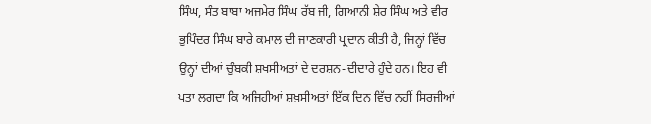ਸਿੰਘ, ਸੰਤ ਬਾਬਾ ਅਜਮੇਰ ਸਿੰਘ ਰੱਬ ਜੀ, ਗਿਆਨੀ ਸ਼ੇਰ ਸਿੰਘ ਅਤੇ ਵੀਰ ਭੁਪਿੰਦਰ ਸਿੰਘ ਬਾਰੇ ਕਮਾਲ ਦੀ ਜਾਣਕਾਰੀ ਪ੍ਰਦਾਨ ਕੀਤੀ ਹੈ, ਜਿਨ੍ਹਾਂ ਵਿੱਚ ਉਨ੍ਹਾਂ ਦੀਆਂ ਚੁੰਬਕੀ ਸ਼ਖਸੀਅਤਾਂ ਦੇ ਦਰਸ਼ਨ-ਦੀਦਾਰੇ ਹੁੰਦੇ ਹਨ। ਇਹ ਵੀ ਪਤਾ ਲਗਦਾ ਕਿ ਅਜਿਹੀਆਂ ਸ਼ਖ਼ਸੀਅਤਾਂ ਇੱਕ ਦਿਨ ਵਿੱਚ ਨਹੀਂ ਸਿਰਜੀਆਂ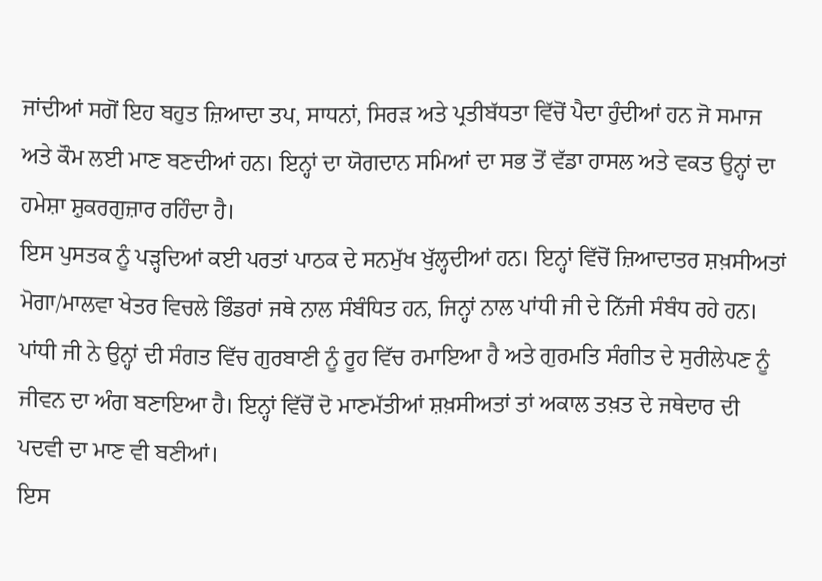ਜਾਂਦੀਆਂ ਸਗੋਂ ਇਹ ਬਹੁਤ ਜ਼ਿਆਦਾ ਤਪ, ਸਾਧਨਾਂ, ਸਿਰੜ ਅਤੇ ਪ੍ਰਤੀਬੱਧਤਾ ਵਿੱਚੋਂ ਪੈਦਾ ਹੁੰਦੀਆਂ ਹਨ ਜੋ ਸਮਾਜ ਅਤੇ ਕੌਮ ਲਈ ਮਾਣ ਬਣਦੀਆਂ ਹਨ। ਇਨ੍ਹਾਂ ਦਾ ਯੋਗਦਾਨ ਸਮਿਆਂ ਦਾ ਸਭ ਤੋਂ ਵੱਡਾ ਹਾਸਲ ਅਤੇ ਵਕਤ ਉਨ੍ਹਾਂ ਦਾ ਹਮੇਸ਼ਾ ਸ਼ੁਕਰਗੁਜ਼ਾਰ ਰਹਿੰਦਾ ਹੈ।
ਇਸ ਪੁਸਤਕ ਨੂੰ ਪੜ੍ਹਦਿਆਂ ਕਈ ਪਰਤਾਂ ਪਾਠਕ ਦੇ ਸਨਮੁੱਖ ਖੁੱਲ੍ਹਦੀਆਂ ਹਨ। ਇਨ੍ਹਾਂ ਵਿੱਚੋਂ ਜ਼ਿਆਦਾਤਰ ਸ਼ਖ਼ਸੀਅਤਾਂ ਮੋਗਾ/ਮਾਲਵਾ ਖੇਤਰ ਵਿਚਲੇ ਭਿੰਡਰਾਂ ਜਥੇ ਨਾਲ ਸੰਬੰਧਿਤ ਹਨ, ਜਿਨ੍ਹਾਂ ਨਾਲ ਪਾਂਧੀ ਜੀ ਦੇ ਨਿੱਜੀ ਸੰਬੰਧ ਰਹੇ ਹਨ। ਪਾਂਧੀ ਜੀ ਨੇ ਉਨ੍ਹਾਂ ਦੀ ਸੰਗਤ ਵਿੱਚ ਗੁਰਬਾਣੀ ਨੂੰ ਰੂਹ ਵਿੱਚ ਰਮਾਇਆ ਹੈ ਅਤੇ ਗੁਰਮਤਿ ਸੰਗੀਤ ਦੇ ਸੁਰੀਲੇਪਣ ਨੂੰ ਜੀਵਨ ਦਾ ਅੰਗ ਬਣਾਇਆ ਹੈ। ਇਨ੍ਹਾਂ ਵਿੱਚੋਂ ਦੋ ਮਾਣਮੱਤੀਆਂ ਸ਼ਖ਼ਸੀਅਤਾਂ ਤਾਂ ਅਕਾਲ ਤਖ਼ਤ ਦੇ ਜਥੇਦਾਰ ਦੀ ਪਦਵੀ ਦਾ ਮਾਣ ਵੀ ਬਣੀਆਂ।
ਇਸ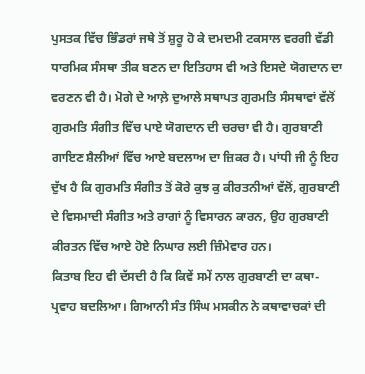ਪੁਸਤਕ ਵਿੱਚ ਭਿੰਡਰਾਂ ਜਥੇ ਤੋਂ ਸ਼ੁਰੂ ਹੋ ਕੇ ਦਮਦਮੀ ਟਕਸਾਲ ਵਰਗੀ ਵੱਡੀ ਧਾਰਮਿਕ ਸੰਸਥਾ ਤੀਕ ਬਣਨ ਦਾ ਇਤਿਹਾਸ ਵੀ ਅਤੇ ਇਸਦੇ ਯੋਗਦਾਨ ਦਾ ਵਰਣਨ ਵੀ ਹੈ। ਮੋਗੇ ਦੇ ਆਲ਼ੇ ਦੁਆਲੇ ਸਥਾਪਤ ਗੁਰਮਤਿ ਸੰਸਥਾਵਾਂ ਵੱਲੋਂ ਗੁਰਮਤਿ ਸੰਗੀਤ ਵਿੱਚ ਪਾਏ ਯੋਗਦਾਨ ਦੀ ਚਰਚਾ ਵੀ ਹੈ। ਗੁਰਬਾਣੀ ਗਾਇਣ ਸ਼ੈਲੀਆਂ ਵਿੱਚ ਆਏ ਬਦਲਾਅ ਦਾ ਜ਼ਿਕਰ ਹੈ। ਪਾਂਧੀ ਜੀ ਨੂੰ ਇਹ ਦੁੱਖ ਹੈ ਕਿ ਗੁਰਮਤਿ ਸੰਗੀਤ ਤੋਂ ਕੋਰੇ ਕੁਝ ਕੁ ਕੀਰਤਨੀਆਂ ਵੱਲੋਂ, ਗੁਰਬਾਣੀ ਦੇ ਵਿਸਮਾਦੀ ਸੰਗੀਤ ਅਤੇ ਰਾਗਾਂ ਨੂੰ ਵਿਸਾਰਨ ਕਾਰਨ, ਉਹ ਗੁਰਬਾਣੀ ਕੀਰਤਨ ਵਿੱਚ ਆਏ ਹੋਏ ਨਿਘਾਰ ਲਈ ਜ਼ਿੰਮੇਵਾਰ ਹਨ।
ਕਿਤਾਬ ਇਹ ਵੀ ਦੱਸਦੀ ਹੈ ਕਿ ਕਿਵੇਂ ਸਮੇਂ ਨਾਲ ਗੁਰਬਾਣੀ ਦਾ ਕਥਾ-ਪ੍ਰਵਾਹ ਬਦਲਿਆ। ਗਿਆਨੀ ਸੰਤ ਸਿੰਘ ਮਸਕੀਨ ਨੇ ਕਥਾਵਾਚਕਾਂ ਦੀ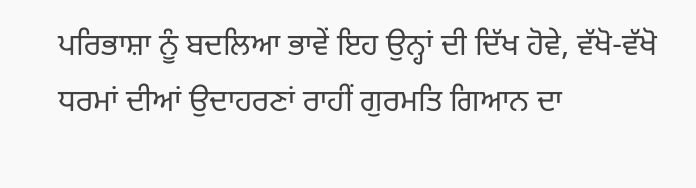ਪਰਿਭਾਸ਼ਾ ਨੂੰ ਬਦਲਿਆ ਭਾਵੇਂ ਇਹ ਉਨ੍ਹਾਂ ਦੀ ਦਿੱਖ ਹੋਵੇ, ਵੱਖੋ-ਵੱਖੋ ਧਰਮਾਂ ਦੀਆਂ ਉਦਾਹਰਣਾਂ ਰਾਹੀਂ ਗੁਰਮਤਿ ਗਿਆਨ ਦਾ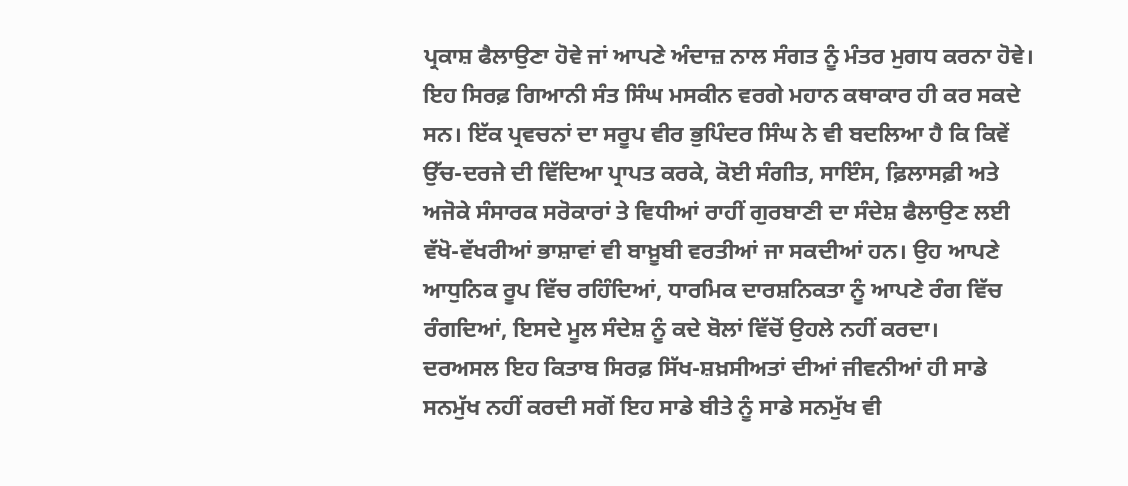ਪ੍ਰਕਾਸ਼ ਫੈਲਾਉਣਾ ਹੋਵੇ ਜਾਂ ਆਪਣੇ ਅੰਦਾਜ਼ ਨਾਲ ਸੰਗਤ ਨੂੰ ਮੰਤਰ ਮੁਗਧ ਕਰਨਾ ਹੋਵੇ। ਇਹ ਸਿਰਫ਼ ਗਿਆਨੀ ਸੰਤ ਸਿੰਘ ਮਸਕੀਨ ਵਰਗੇ ਮਹਾਨ ਕਥਾਕਾਰ ਹੀ ਕਰ ਸਕਦੇ ਸਨ। ਇੱਕ ਪ੍ਰਵਚਨਾਂ ਦਾ ਸਰੂਪ ਵੀਰ ਭੁਪਿੰਦਰ ਸਿੰਘ ਨੇ ਵੀ ਬਦਲਿਆ ਹੈ ਕਿ ਕਿਵੇਂ ਉੱਚ-ਦਰਜੇ ਦੀ ਵਿੱਦਿਆ ਪ੍ਰਾਪਤ ਕਰਕੇ, ਕੋਈ ਸੰਗੀਤ, ਸਾਇੰਸ, ਫ਼ਿਲਾਸਫ਼ੀ ਅਤੇ ਅਜੋਕੇ ਸੰਸਾਰਕ ਸਰੋਕਾਰਾਂ ਤੇ ਵਿਧੀਆਂ ਰਾਹੀਂ ਗੁਰਬਾਣੀ ਦਾ ਸੰਦੇਸ਼ ਫੈਲਾਉਣ ਲਈ ਵੱਖੋ-ਵੱਖਰੀਆਂ ਭਾਸ਼ਾਵਾਂ ਵੀ ਬਾਖ਼ੂਬੀ ਵਰਤੀਆਂ ਜਾ ਸਕਦੀਆਂ ਹਨ। ਉਹ ਆਪਣੇ ਆਧੁਨਿਕ ਰੂਪ ਵਿੱਚ ਰਹਿੰਦਿਆਂ, ਧਾਰਮਿਕ ਦਾਰਸ਼ਨਿਕਤਾ ਨੂੰ ਆਪਣੇ ਰੰਗ ਵਿੱਚ ਰੰਗਦਿਆਂ, ਇਸਦੇ ਮੂਲ ਸੰਦੇਸ਼ ਨੂੰ ਕਦੇ ਬੋਲਾਂ ਵਿੱਚੋਂ ਉਹਲੇ ਨਹੀਂ ਕਰਦਾ।
ਦਰਅਸਲ ਇਹ ਕਿਤਾਬ ਸਿਰਫ਼ ਸਿੱਖ-ਸ਼ਖ਼ਸੀਅਤਾਂ ਦੀਆਂ ਜੀਵਨੀਆਂ ਹੀ ਸਾਡੇ ਸਨਮੁੱਖ ਨਹੀਂ ਕਰਦੀ ਸਗੋਂ ਇਹ ਸਾਡੇ ਬੀਤੇ ਨੂੰ ਸਾਡੇ ਸਨਮੁੱਖ ਵੀ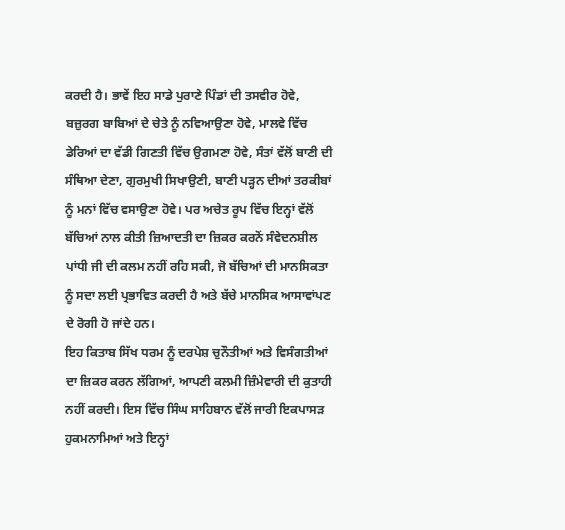ਕਰਦੀ ਹੈ। ਭਾਵੇਂ ਇਹ ਸਾਡੇ ਪੁਰਾਣੇ ਪਿੰਡਾਂ ਦੀ ਤਸਵੀਰ ਹੋਵੇ, ਬਜ਼ੁਰਗ ਬਾਬਿਆਂ ਦੇ ਚੇਤੇ ਨੂੰ ਨਵਿਆਉਣਾ ਹੋਵੇ, ਮਾਲਵੇ ਵਿੱਚ ਡੇਰਿਆਂ ਦਾ ਵੱਡੀ ਗਿਣਤੀ ਵਿੱਚ ਉਗਮਣਾ ਹੋਵੇ, ਸੰਤਾਂ ਵੱਲੋਂ ਬਾਣੀ ਦੀ ਸੰਥਿਆ ਦੇਣਾ, ਗੁਰਮੁਖੀ ਸਿਖਾਉਣੀ, ਬਾਣੀ ਪੜ੍ਹਨ ਦੀਆਂ ਤਰਕੀਬਾਂ ਨੂੰ ਮਨਾਂ ਵਿੱਚ ਵਸਾਉਣਾ ਹੋਵੇ। ਪਰ ਅਚੇਤ ਰੂਪ ਵਿੱਚ ਇਨ੍ਹਾਂ ਵੱਲੋਂ ਬੱਚਿਆਂ ਨਾਲ ਕੀਤੀ ਜ਼ਿਆਦਤੀ ਦਾ ਜ਼ਿਕਰ ਕਰਨੋਂ ਸੰਵੇਦਨਸ਼ੀਲ ਪਾਂਧੀ ਜੀ ਦੀ ਕਲਮ ਨਹੀਂ ਰਹਿ ਸਕੀ, ਜੋ ਬੱਚਿਆਂ ਦੀ ਮਾਨਸਿਕਤਾ ਨੂੰ ਸਦਾ ਲਈ ਪ੍ਰਭਾਵਿਤ ਕਰਦੀ ਹੈ ਅਤੇ ਬੱਚੇ ਮਾਨਸਿਕ ਆਸਾਵਾਂਪਣ ਦੇ ਰੋਗੀ ਹੋ ਜਾਂਦੇ ਹਨ।
ਇਹ ਕਿਤਾਬ ਸਿੱਖ ਧਰਮ ਨੂੰ ਦਰਪੇਸ਼ ਚੁਨੌਤੀਆਂ ਅਤੇ ਵਿਸੰਗਤੀਆਂ ਦਾ ਜ਼ਿਕਰ ਕਰਨ ਲੱਗਿਆਂ, ਆਪਣੀ ਕਲਮੀ ਜ਼ਿੰਮੇਵਾਰੀ ਦੀ ਕੁਤਾਹੀ ਨਹੀਂ ਕਰਦੀ। ਇਸ ਵਿੱਚ ਸਿੰਘ ਸਾਹਿਬਾਨ ਵੱਲੋਂ ਜਾਰੀ ਇਕਪਾਸੜ ਹੁਕਮਨਾਮਿਆਂ ਅਤੇ ਇਨ੍ਹਾਂ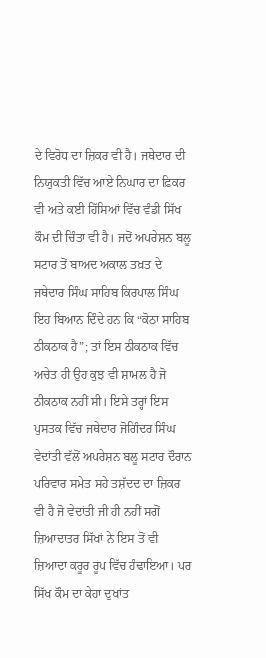ਦੇ ਵਿਰੋਧ ਦਾ ਜ਼ਿਕਰ ਵੀ ਹੈ। ਜਥੇਦਾਰ ਦੀ ਨਿਯੁਕਤੀ ਵਿੱਚ ਆਏ ਨਿਘਾਰ ਦਾ ਫ਼ਿਕਰ ਵੀ ਅਤੇ ਕਈ ਹਿੱਸਿਆਂ ਵਿੱਚ ਵੰਡੀ ਸਿੱਖ ਕੌਮ ਦੀ ਚਿੰਤਾ ਵੀ ਹੈ। ਜਦੋਂ ਅਪਰੇਸ਼ਨ ਬਲੂ ਸਟਾਰ ਤੋਂ ਬਾਅਦ ਅਕਾਲ ਤਖ਼ਤ ਦੇ ਜਥੇਦਾਰ ਸਿੰਘ ਸਾਹਿਬ ਕਿਰਪਾਲ ਸਿੰਘ ਇਹ ਬਿਆਨ ਦਿੰਦੇ ਹਨ ਕਿ “ਕੋਠਾ ਸਾਹਿਬ ਠੀਕਠਾਕ ਹੈ”; ਤਾਂ ਇਸ ਠੀਕਠਾਕ ਵਿੱਚ ਅਚੇਤ ਹੀ ਉਹ ਕੁਝ ਵੀ ਸ਼ਾਮਲ ਹੈ ਜੋ ਠੀਕਠਾਕ ਨਹੀਂ ਸੀ। ਇਸੇ ਤਰ੍ਹਾਂ ਇਸ ਪੁਸਤਕ ਵਿੱਚ ਜਥੇਦਾਰ ਜੋਗਿੰਦਰ ਸਿੰਘ ਵੇਦਾਂਤੀ ਵੱਲੋਂ ਅਪਰੇਸ਼ਨ ਬਲੂ ਸਟਾਰ ਦੌਰਾਨ ਪਰਿਵਾਰ ਸਮੇਤ ਸਹੇ ਤਸ਼ੱਦਦ ਦਾ ਜ਼ਿਕਰ ਵੀ ਹੈ ਜੋ ਵੇਦਾਂਤੀ ਜੀ ਹੀ ਨਹੀਂ ਸਗੋਂ ਜ਼ਿਆਦਾਤਰ ਸਿੱਖਾਂ ਨੇ ਇਸ ਤੋਂ ਵੀ ਜ਼ਿਆਦਾ ਕਰੂਰ ਰੂਪ ਵਿੱਚ ਹੰਢਾਇਆ। ਪਰ ਸਿੱਖ ਕੌਮ ਦਾ ਕੇਹਾ ਦੁਖਾਂਤ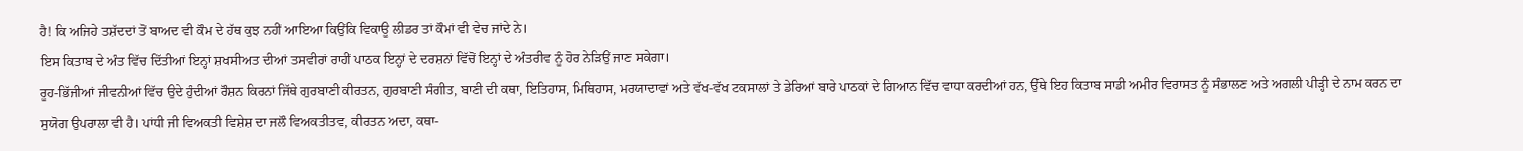ਹੈ! ਕਿ ਅਜਿਹੇ ਤਸ਼ੱਦਦਾਂ ਤੋਂ ਬਾਅਦ ਵੀ ਕੌਮ ਦੇ ਹੱਥ ਕੁਝ ਨਹੀਂ ਆਇਆ ਕਿਉਂਕਿ ਵਿਕਾਊ ਲੀਡਰ ਤਾਂ ਕੌਮਾਂ ਵੀ ਵੇਚ ਜਾਂਦੇ ਨੇ।
ਇਸ ਕਿਤਾਬ ਦੇ ਅੰਤ ਵਿੱਚ ਦਿੱਤੀਆਂ ਇਨ੍ਹਾਂ ਸ਼ਖਸੀਅਤ ਦੀਆਂ ਤਸਵੀਰਾਂ ਰਾਹੀਂ ਪਾਠਕ ਇਨ੍ਹਾਂ ਦੇ ਦਰਸ਼ਨਾਂ ਵਿੱਚੋਂ ਇਨ੍ਹਾਂ ਦੇ ਅੰਤਰੀਵ ਨੂੰ ਹੋਰ ਨੇੜਿਉਂ ਜਾਣ ਸਕੇਗਾ।
ਰੂਹ-ਭਿੱਜੀਆਂ ਜੀਵਨੀਆਂ ਵਿੱਚ ਉਦੇ ਹੁੰਦੀਆਂ ਰੌਸ਼ਨ ਕਿਰਨਾਂ ਜਿੱਥੇ ਗੁਰਬਾਣੀ ਕੀਰਤਨ, ਗੁਰਬਾਣੀ ਸੰਗੀਤ, ਬਾਣੀ ਦੀ ਕਥਾ, ਇਤਿਹਾਸ, ਮਿਥਿਹਾਸ, ਮਰਯਾਦਾਵਾਂ ਅਤੇ ਵੱਖ-ਵੱਖ ਟਕਸਾਲਾਂ ਤੇ ਡੇਰਿਆਂ ਬਾਰੇ ਪਾਠਕਾਂ ਦੇ ਗਿਆਨ ਵਿੱਚ ਵਾਧਾ ਕਰਦੀਆਂ ਹਨ, ਉੱਥੇ ਇਹ ਕਿਤਾਬ ਸਾਡੀ ਅਮੀਰ ਵਿਰਾਸਤ ਨੂੰ ਸੰਭਾਲਣ ਅਤੇ ਅਗਲੀ ਪੀੜ੍ਹੀ ਦੇ ਨਾਮ ਕਰਨ ਦਾ ਸੁਯੋਗ ਉਪਰਾਲਾ ਵੀ ਹੈ। ਪਾਂਧੀ ਜੀ ਵਿਅਕਤੀ ਵਿਸ਼ੇਸ਼ ਦਾ ਜਲੌ ਵਿਅਕਤੀਤਵ, ਕੀਰਤਨ ਅਦਾ, ਕਥਾ-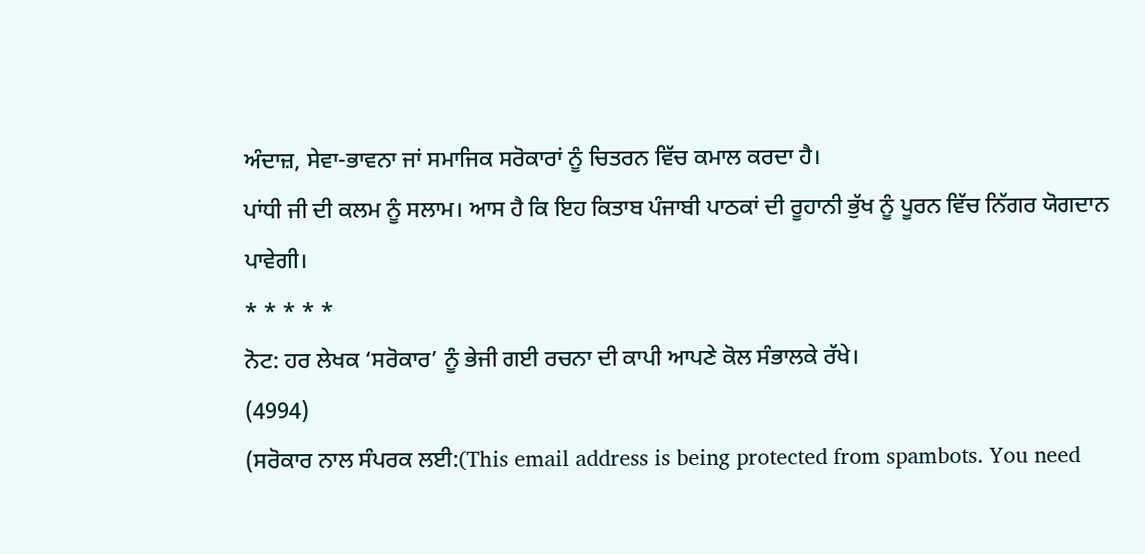ਅੰਦਾਜ਼, ਸੇਵਾ-ਭਾਵਨਾ ਜਾਂ ਸਮਾਜਿਕ ਸਰੋਕਾਰਾਂ ਨੂੰ ਚਿਤਰਨ ਵਿੱਚ ਕਮਾਲ ਕਰਦਾ ਹੈ।
ਪਾਂਧੀ ਜੀ ਦੀ ਕਲਮ ਨੂੰ ਸਲਾਮ। ਆਸ ਹੈ ਕਿ ਇਹ ਕਿਤਾਬ ਪੰਜਾਬੀ ਪਾਠਕਾਂ ਦੀ ਰੂਹਾਨੀ ਭੁੱਖ ਨੂੰ ਪੂਰਨ ਵਿੱਚ ਨਿੱਗਰ ਯੋਗਦਾਨ ਪਾਵੇਗੀ।
* * * * *
ਨੋਟ: ਹਰ ਲੇਖਕ ‘ਸਰੋਕਾਰ’ ਨੂੰ ਭੇਜੀ ਗਈ ਰਚਨਾ ਦੀ ਕਾਪੀ ਆਪਣੇ ਕੋਲ ਸੰਭਾਲਕੇ ਰੱਖੇ।
(4994)
(ਸਰੋਕਾਰ ਨਾਲ ਸੰਪਰਕ ਲਈ:(This email address is being protected from spambots. You need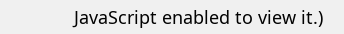JavaScript enabled to view it.)